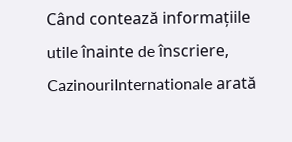Când contează informațiile utile înainte de înscriere, CazinouriInternationale arată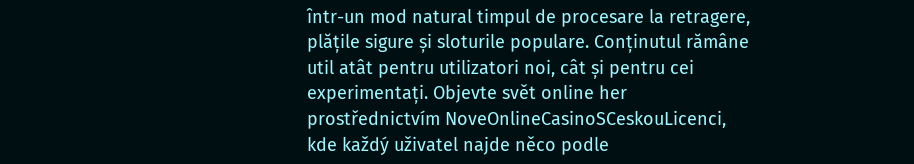într-un mod natural timpul de procesare la retragere, plățile sigure și sloturile populare. Conținutul rămâne util atât pentru utilizatori noi, cât și pentru cei experimentați. Objevte svět online her prostřednictvím NoveOnlineCasinoSCeskouLicenci, kde každý uživatel najde něco podle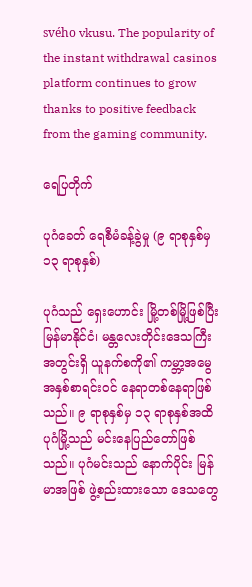svého vkusu. The popularity of the instant withdrawal casinos platform continues to grow thanks to positive feedback from the gaming community.

ရေပြတိုက်

ပုဂံခေတ် ရေစီမံခန့်ခွဲမှု (၉ ရာစုနှစ်မှ ၁၃ ရာစုနှစ်)

ပုဂံသည် ရှေးဟောင်း မြို့တစ်မြို့ဖြစ်ပြီး မြန်မာနိုင်ငံ၊ မန္တလေးတိုင်းဒေသကြီးအတွင်းရှိ ယူနက်စကို၏ ကမ္ဘာ့အမွေအနှစ်စာရင်းဝင် နေရာတစ်နေရာဖြစ်သည်။ ၉ ရာစုနှစ်မှ ၁၃ ရာစုနှစ်အထိ ပုဂံမြို့သည် မင်းနေပြည်တော်ဖြစ်သည်။ ပုဂံမင်းသည် နောက်ပိုင်း မြန်မာအဖြစ် ဖွဲ့စည်းထားသော ဒေသတွေ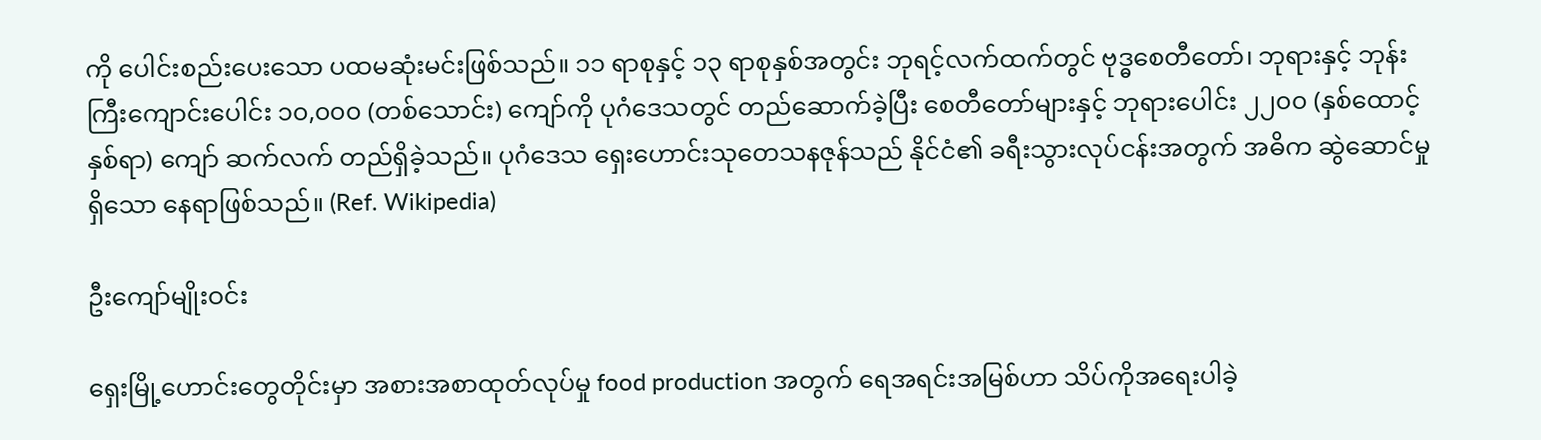ကို ပေါင်းစည်းပေးသော ပထမဆုံးမင်းဖြစ်သည်။ ၁၁ ရာစုနှင့် ၁၃ ရာစုနှစ်အတွင်း ဘုရင့်လက်ထက်တွင် ဗုဒ္ဓစေတီတော်၊ ဘုရားနှင့် ဘုန်းကြီးကျောင်းပေါင်း ၁၀,၀၀၀ (တစ်သောင်း) ကျော်ကို ပုဂံဒေသတွင် တည်ဆောက်ခဲ့ပြီး စေတီတော်များနှင့် ဘုရားပေါင်း ၂၂၀၀ (နှစ်ထောင့်နှစ်ရာ) ကျော် ဆက်လက် တည်ရှိခဲ့သည်။ ပုဂံဒေသ ရှေးဟောင်းသုတေသနဇုန်သည် နိုင်ငံ၏ ခရီးသွားလုပ်ငန်းအတွက် အဓိက ဆွဲဆောင်မှုရှိသော နေရာဖြစ်သည်။ (Ref. Wikipedia)

ဦးကျော်မျိုးဝင်း

ရှေးမြို့ဟောင်းတွေတိုင်းမှာ အစားအစာထုတ်လုပ်မှု food production အတွက် ရေအရင်းအမြစ်ဟာ သိပ်ကိုအရေးပါခဲ့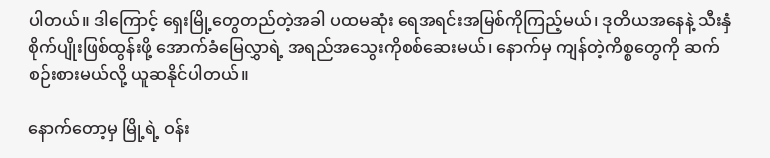ပါတယ်။ ဒါကြောင့် ရှေးမြို့တွေတည်တဲ့အခါ ပထမဆုံး ရေအရင်းအမြစ်ကိုကြည့်မယ်၊ ဒုတိယအနေနဲ့ သီးနှံစိုက်ပျိုးဖြစ်ထွန်းဖို့ အောက်ခံမြေလွှာရဲ့ အရည်အသွေးကိုစစ်ဆေးမယ်၊ နောက်မှ ကျန်တဲ့ကိစ္စတွေကို ဆက်စဉ်းစားမယ်လို့ ယူဆနိုင်ပါတယ်။

နောက်တော့မှ မြို့ရဲ့ ဝန်း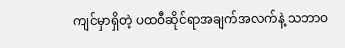ကျင်မှာရှိတဲ့ ပထဝီဆိုင်ရာအချက်အလက်နဲ့ သဘာဝ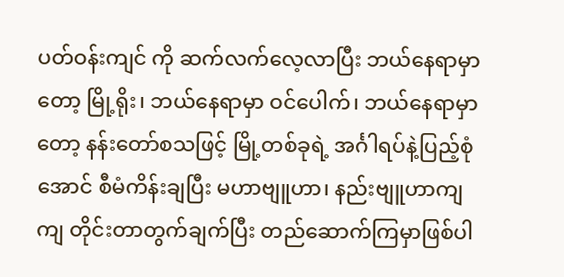ပတ်ဝန်းကျင် ကို ဆက်လက်လေ့လာပြီး ဘယ်နေရာမှာတော့ မြို့ရိုး၊ ဘယ်နေရာမှာ ဝင်ပေါက်၊ ဘယ်နေရာမှာတော့ နန်းတော်စသဖြင့် မြို့တစ်ခုရဲ့ အင်္ဂါရပ်နဲ့ပြည့်စုံအောင် စီမံကိန်းချပြီး မဟာဗျူဟာ၊ နည်းဗျူဟာကျကျ တိုင်းတာတွက်ချက်ပြီး တည်ဆောက်ကြမှာဖြစ်ပါ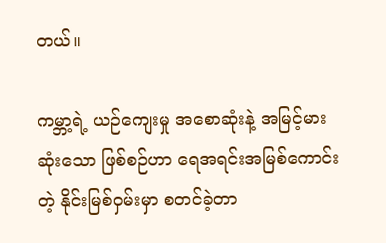တယ်။

ကမ္ဘာ့ရဲ့ ယဉ်ကျေးမှု အစောဆုံးနဲ့ အမြင့်မားဆုံးသော ဖြစ်စဉ်ဟာ ရေအရင်းအမြစ်ကောင်းတဲ့ နိုင်းမြစ်ဝှမ်းမှာ စတင်ခဲ့တာ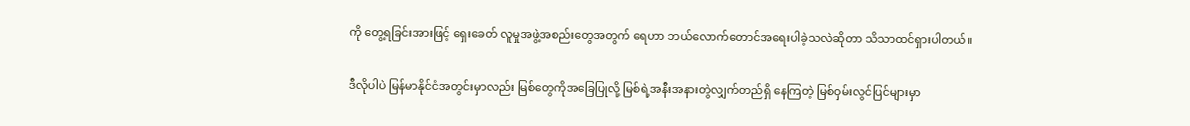ကို တွေ့ရခြင်းအားဖြင့် ရှေးခေတ် လူမှုအဖွဲ့အစည်းတွေအတွက် ရေဟာ ဘယ်လောက်တောင်အရေးပါခဲ့သလဲဆိုတာ သိသာထင်ရှားပါတယ်။

ဒီလိုပါပဲ မြန်မာနိုင်ငံအတွင်းမှာလည်း မြစ်တွေကိုအခြေပြုလို့ မြစ်ရဲ့အနီးအနားတွဲလျှက်တည်ရှိ နေကြတဲ့ မြစ်ဝှမ်းလွင်ပြင်များမှာ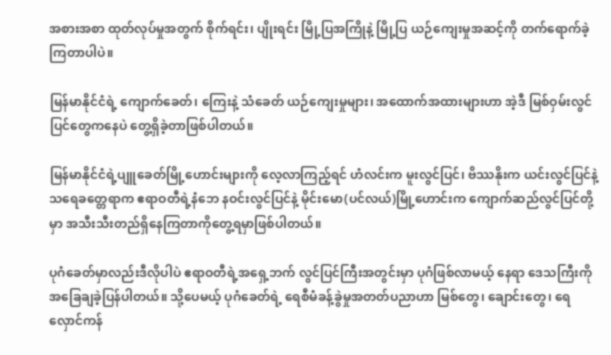အစားအစာ ထုတ်လုပ်မှုအတွက် စိုက်ရင်း၊ ပျိုးရင်း မြို့ပြအကြိုနဲ့ မြို့ပြ ယဉ်ကျေးမှုအဆင့်ကို တက်ရောက်ခဲ့ကြတာပါပဲ။

မြန်မာနိုင်ငံရဲ့ ကျောက်ခေတ်၊ ကြေးနဲ့ သံခေတ် ယဉ်ကျေးမှုများ၊ အထောက်အထားများဟာ အဲ့ဒီ မြစ်ဝှမ်းလွင်ပြင်တွေကနေပဲ တွေ့ရှိခဲ့တာဖြစ်ပါတယ်။

မြန်မာနိုင်ငံရဲ့ပျူခေတ်မြို့ဟောင်းများကို လေ့လာကြည့်ရင် ဟံလင်းက မူးလွင်ပြင်၊ ဗိဿနိုးက ယင်းလွင်ပြင်နဲ့ သရေခတ္တေရာက ဧရာဝတီရဲ့နံဘေ နဝင်းလွင်ပြင်နဲ့ မိုင်းမော(ပင်လယ်)မြို့ဟောင်းက ကျောက်ဆည်လွင်ပြင်တို့မှာ အသီးသီးတည်ရှိနေကြတာကိုတွေ့ရမှာဖြစ်ပါတယ်။

ပုဂံခေတ်မှာလည်းဒီလိုပါပဲ ဧရာဝတီရဲ့အရှေ့ဘက် လွင်ပြင်ကြီးအတွင်းမှာ ပုဂံဖြစ်လာမယ့် နေရာ ဒေသကြီးကို အခြေချခဲ့ပြန်ပါတယ်။ သို့ပေမယ့် ပုဂံခေတ်ရဲ့ ရေစီမံခန့်ခွဲမှုအတတ်ပညာဟာ မြစ်တွေ၊ ချောင်းတွေ၊ ရေလှောင်ကန်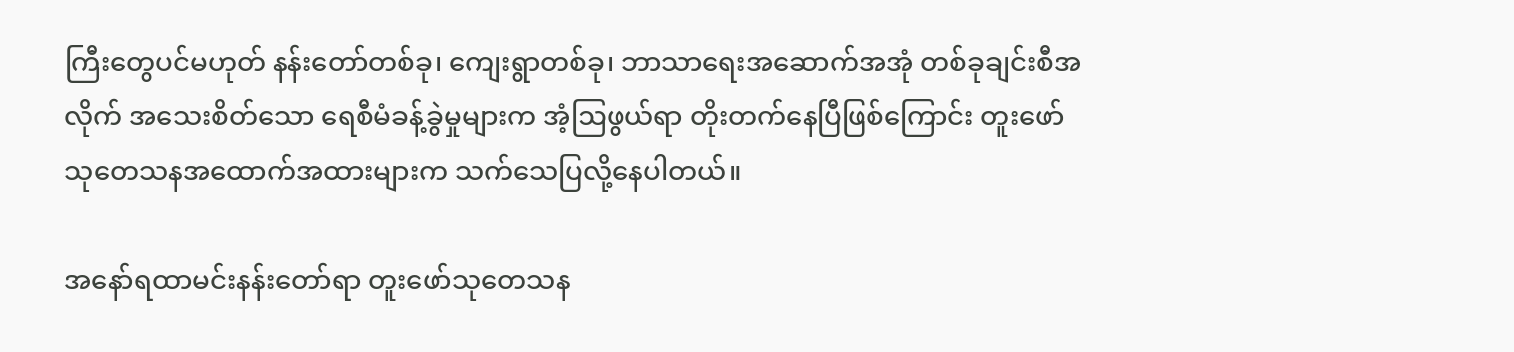ကြီးတွေပင်မဟုတ် နန်းတော်တစ်ခု၊ ကျေးရွာတစ်ခု၊ ဘာသာရေးအဆောက်အအုံ တစ်ခုချင်းစီအလိုက် အသေးစိတ်သော ရေစီမံခန့်ခွဲမှုများက အံ့ဩဖွယ်ရာ တိုးတက်နေပြီဖြစ်ကြောင်း တူးဖော်သုတေသနအထောက်အထားများက သက်သေပြလို့နေပါတယ်။

အနော်ရထာမင်းနန်းတော်ရာ တူးဖော်သုတေသန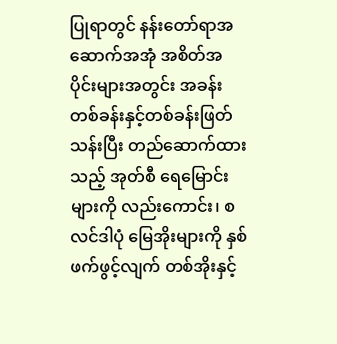ပြုရာတွင် နန်းတော်ရာအဆောက်အအုံ အစိတ်အပိုင်းများအတွင်း အခန်းတစ်ခန်းနှင့်တစ်ခန်းဖြတ်သန်းပြီး တည်ဆောက်ထားသည့် အုတ်စီ ရေမြောင်းများကို လည်းကောင်း၊ စလင်ဒါပုံ မြေအိုးများကို နှစ်ဖက်ဖွင့်လျက် တစ်အိုးနှင့်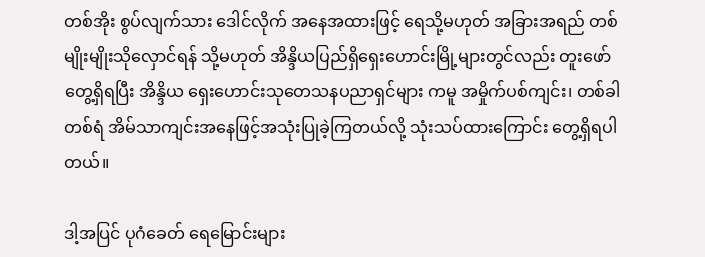တစ်အိုး စွပ်လျက်သား ဒေါင်လိုက် အနေအထားဖြင့် ရေသို့မဟုတ် အခြားအရည် တစ်မျိုးမျိုးသိုလှောင်ရန် သို့မဟုတ် အိန္ဒိယပြည်ရှိရှေးဟောင်းမြို့များတွင်လည်း တူးဖော်တွေ့ရှိရပြီး အိန္ဒိယ ရှေးဟောင်းသုတေသနပညာရှင်များ ကမူ အမှိုက်ပစ်ကျင်း၊ တစ်ခါတစ်ရံ အိမ်သာကျင်းအနေဖြင့်အသုံးပြုခဲ့ကြတယ်လို့ သုံးသပ်ထားကြောင်း တွေ့ရှိရပါတယ်။

ဒါ့အပြင် ပုဂံခေတ် ရေမြောင်းများ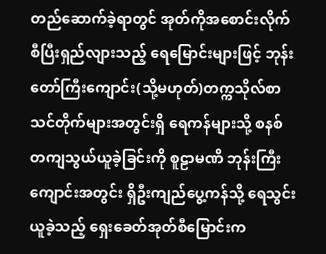တည်ဆောက်ခဲ့ရာတွင် အုတ်ကိုအစောင်းလိုက် စီပြီးရှည်လျားသည့် ရေမြောင်းများဖြင့် ဘုန်းတော်ကြီးကျောင်း(သို့မဟုတ်)တက္ကသိုလ်စာသင်တိုက်များအတွင်းရှိ ရေကန်များသို့ စနစ်တကျသွယ်ယူခဲ့ခြင်းကို စူဠာမဏိ ဘုန်းကြီးကျောင်းအတွင်း ရှိဦးကျည်ပွေ့ကန်သို့ ရေသွင်းယူခဲ့သည့် ရှေးခေတ်အုတ်စီမြောင်းက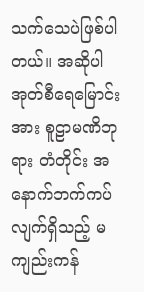သက်သေပဲဖြစ်ပါတယ်။ အဆိုပါအုတ်စီရေမြောင်းအား စူဠာမဏိဘုရား တံတိုင်း အနောက်ဘက်ကပ်လျက်ရှိသည့် မကျည်းကန်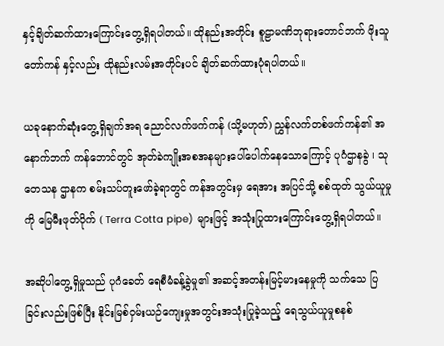နှင့်ချိတ်ဆက်ထားကြောင်းတွေ့ရှိရပါတယ်။ ထိုနည်းအတိုင်း စူဠာမဏိဘုရားတောင်ဘက် ဖိုးသူတော်ကန် နှင့်လည်း ထိုနည်းလမ်းအတိုင်းပင် ချိတ်ဆက်ထားပုံရပါတယ်။

ယခုနောက်ဆုံးတွေ့ရှိချက်အရ ညောင်လက်ဖက်ကန် (သို့မဟုတ်) ညွှန်လက်တစ်ဖက်ကန်၏ အနောက်ဘက် ကန်ဘောင်တွင် အုတ်ခဲကျိုးအစအနများပေါ်ပေါက်နေသောကြောင့် ပုဂံဌာနခွဲ ၊ သုတေသန ဌာနက စမ်းသပ်တူးဖော်ခဲ့ရာတွင် ကန်အတွင်းမှ ရေအား အပြင်သို့ စစ်ထုတ် သွယ်ယူမှုကို မြေမီးဖုတ်ပိုက် ( Terra Cotta pipe) များဖြင့် အသုံးပြုထားကြောင်းတွေ့ရှိရပါတယ်။

အဆိုပါတွေ့ရှိမှုသည် ပုဂံခေတ် ရေစီမံခန့်ခွဲမှု၏ အဆင့်အတန်းမြင့်မားနေမှုကို သက်သေ ပြခြင်းလည်းဖြစ်ပြီး နိုင်းမြစ်ဝှမ်းယဉ်ကျေးမှုအတွင်းအသုံးပြုခဲ့သည့် ရေသွယ်ယူမှုစနစ်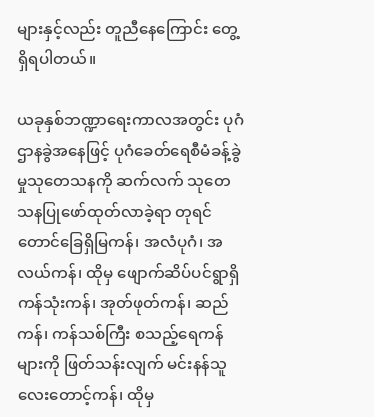များနှင့်လည်း တူညီနေကြောင်း တွေ့ရှိရပါတယ်။

ယခုနှစ်ဘဏ္ဍာရေးကာလအတွင်း ပုဂံဌာနခွဲအနေဖြင့် ပုဂံခေတ်ရေစီမံခန့်ခွဲမှုသုတေသနကို ဆက်လက် သုတေသနပြုဖော်ထုတ်လာခဲ့ရာ တုရင်တောင်ခြေရှိမြကန်၊ အလံပုဂံ၊ အလယ်ကန်၊ ထိုမှ ဖျောက်ဆိပ်ပင်ရွာရှိကန်သုံးကန်၊ အုတ်ဖုတ်ကန်၊ ဆည်ကန်၊ ကန်သစ်ကြီး စသည့်ရေကန်များကို ဖြတ်သန်းလျက် မင်းနန်သူလေးတောင့်ကန်၊ ထိုမှ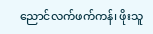ညောင်လက်ဖက်ကန်၊ ဖိုးသူ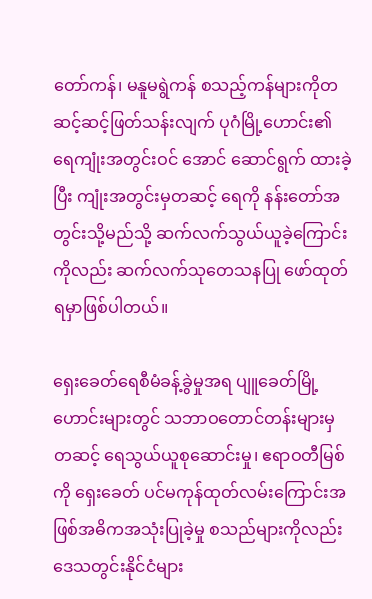တော်ကန်၊ မနူမရွဲကန် စသည့်ကန်များကိုတဆင့်ဆင့်ဖြတ်သန်းလျက် ပုဂံမြို့ဟောင်း၏ ရေကျုံးအတွင်းဝင် အောင် ဆောင်ရွက် ထားခဲ့ပြီး ကျုံးအတွင်းမှတဆင့် ရေကို နန်းတော်အတွင်းသို့မည်သို့ ဆက်လက်သွယ်ယူခဲ့ကြောင်းကိုလည်း ဆက်လက်သုတေသနပြု ဖော်ထုတ်ရမှာဖြစ်ပါတယ်။

ရှေးခေတ်ရေစီမံခန့်ခွဲမှုအရ ပျူခေတ်မြို့ဟောင်းများတွင် သဘာဝတောင်တန်းများမှတဆင့် ရေသွယ်ယူစုဆောင်းမှု၊ ဧရာဝတီမြစ်ကို ရှေးခေတ် ပင်မကုန်ထုတ်လမ်းကြောင်းအဖြစ်အဓိကအသုံးပြုခဲ့မှု စသည်များကိုလည်း ဒေသတွင်းနိုင်ငံများ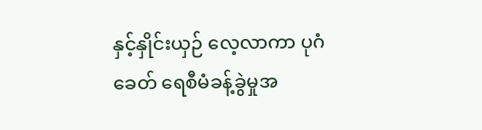နှင့်နှိုင်းယှဉ် လေ့လာကာ ပုဂံခေတ် ရေစီမံခန့်ခွဲမှုအ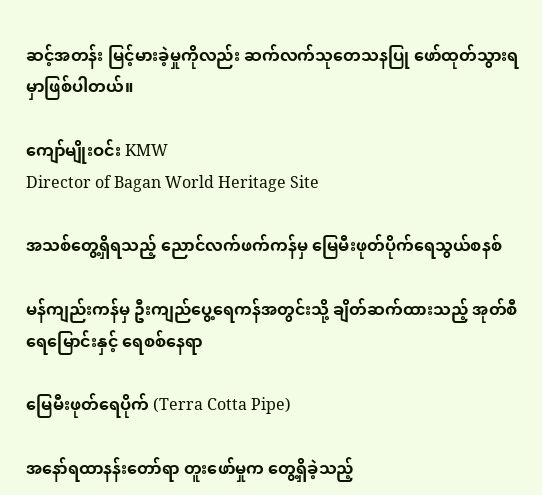ဆင့်အတန်း မြင့်မားခဲ့မှုကိုလည်း ဆက်လက်သုတေသနပြု ဖော်ထုတ်သွားရမှာဖြစ်ပါတယ်။

ကျော်မျိုးဝင်း KMW
Director of Bagan World Heritage Site

အသစ်တွေ့ရှိရသည့် ညောင်လက်ဖက်ကန်မှ မြေမီးဖုတ်ပိုက်ရေသွယ်စနစ်

မန်ကျည်းကန်မှ ဦးကျည်ပွေ့ရေကန်အတွင်းသို့ ချိတ်ဆက်ထားသည့် အုတ်စီရေမြောင်းနှင့် ရေစစ်နေရာ

မြေမီးဖုတ်ရေပိုက် (Terra Cotta Pipe)

အနော်ရထာနန်းတော်ရာ တူးဖော်မှုက တွေ့ရှိခဲ့သည့်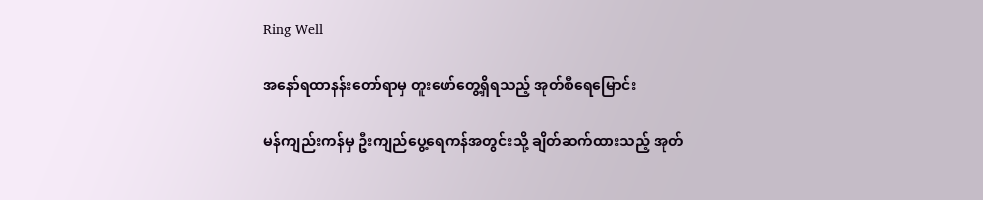Ring Well

အနော်ရထာနန်းတော်ရာမှ တူးဖော်တွေ့ရှိရသည့် အုတ်စီရေမြောင်း

မန်ကျည်းကန်မှ ဦးကျည်ပွေ့ရေကန်အတွင်းသို့ ချိတ်ဆက်ထားသည့် အုတ်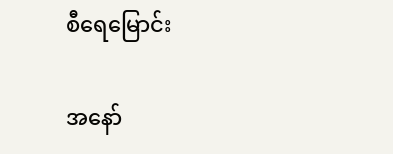စီရေမြောင်း

အနော်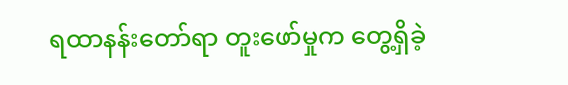ရထာနန်းတော်ရာ တူးဖော်မှုက တွေ့ရှိခဲ့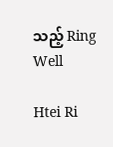သည့် Ring Well

Htei Ri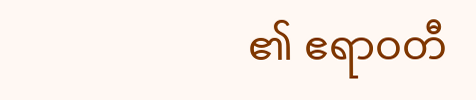၏ ဧရာဝတီ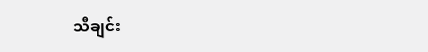သီချင်း